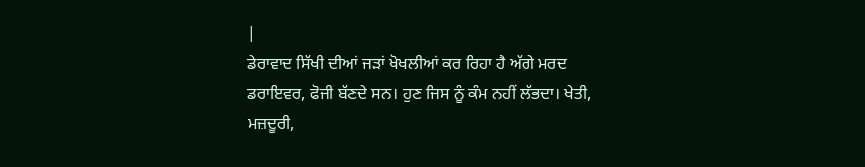|
ਡੇਰਾਵਾਦ ਸਿੱਖੀ ਦੀਆਂ ਜੜਾਂ ਖੋਖਲੀਆਂ ਕਰ ਰਿਹਾ ਹੈ ਅੱਗੇ ਮਰਦ ਡਰਾਇਵਰ, ਫੋਜੀ ਬੱਣਦੇ ਸਨ। ਹੁਣ ਜਿਸ ਨੂੰ ਕੰਮ ਨਹੀਂ ਲੱਭਦਾ। ਖੇਤੀ, ਮਜ਼ਦੂਰੀ,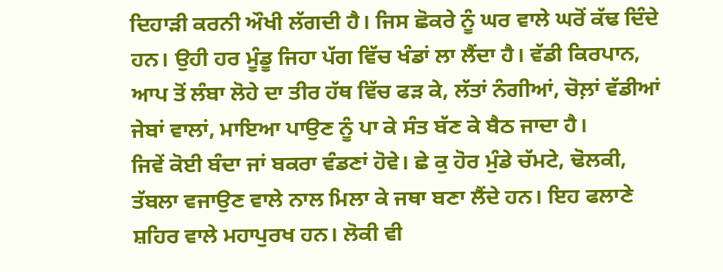ਦਿਹਾੜੀ ਕਰਨੀ ਔਖੀ ਲੱਗਦੀ ਹੈ। ਜਿਸ ਛੋਕਰੇ ਨੂੰ ਘਰ ਵਾਲੇ ਘਰੋਂ ਕੱਢ ਦਿੰਦੇ ਹਨ। ਉਹੀ ਹਰ ਮੂੰਡੂ ਜਿਹਾ ਪੱਗ ਵਿੱਚ ਖੰਡਾਂ ਲਾ ਲੈਂਦਾ ਹੈ। ਵੱਡੀ ਕਿਰਪਾਨ, ਆਪ ਤੋਂ ਲੰਬਾ ਲੋਹੇ ਦਾ ਤੀਰ ਹੱਥ ਵਿੱਚ ਫੜ ਕੇ, ਲੱਤਾਂ ਨੰਗੀਆਂ, ਚੋਲ਼ਾਂ ਵੱਡੀਆਂ ਜੇਬਾਂ ਵਾਲਾਂ, ਮਾਇਆ ਪਾਉਣ ਨੂੰ ਪਾ ਕੇ ਸੰਤ ਬੱਣ ਕੇ ਬੈਠ ਜਾਦਾ ਹੈ।
ਜਿਵੇਂ ਕੋਈ ਬੰਦਾ ਜਾਂ ਬਕਰਾ ਵੰਡਣਾਂ ਹੋਵੇ। ਛੇ ਕੁ ਹੋਰ ਮੁੰਡੇ ਚੱਮਟੇ, ਢੋਲਕੀ, ਤੱਬਲਾ ਵਜਾਉਣ ਵਾਲੇ ਨਾਲ ਮਿਲਾ ਕੇ ਜਥਾ ਬਣਾ ਲੈਂਦੇ ਹਨ। ਇਹ ਫਲਾਣੇ ਸ਼ਹਿਰ ਵਾਲੇ ਮਹਾਪੁਰਖ ਹਨ। ਲੋਕੀ ਵੀ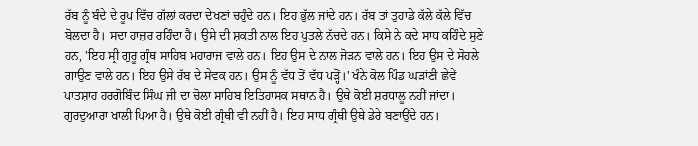ਰੱਬ ਨੂੰ ਬੰਦੇ ਦੇ ਰੂਪ ਵਿੱਚ ਗੱਲਾਂ ਕਰਦਾ ਦੇਖਣਾਂ ਚਹੁੰਦੇ ਹਨ। ਇਹ ਭੁੱਲ ਜਾਂਦੇ ਹਨ। ਰੱਬ ਤਾਂ ਤੁਹਾਡੇ ਕੱਲੇ ਕੱਲੇ ਵਿੱਚ ਬੋਲਦਾ ਹੈ। ਸਦਾ ਹਾਜ਼ਰ ਰਹਿੰਦਾ ਹੈ। ਉਸੇ ਦੀ ਸ਼ਕਤੀ ਨਾਲ ਇਹ ਪੁਤਲੇ ਨੱਚਦੇ ਹਨ। ਕਿਸੇ ਨੇ ਕਦੇ ਸਾਧ ਕਹਿੰਦੇ ਸੁਣੇ ਹਨ, 'ਇਹ ਸ੍ਰੀ ਗੁਰੂ ਗ੍ਰੰਥ ਸਾਹਿਬ ਮਹਾਰਾਜ ਵਾਲੇ ਹਨ। ਇਹ ਉਸ ਦੇ ਨਾਲ ਜੋੜਨ ਵਾਲੇ ਹਨ। ਇਹ ਉਸ ਦੇ ਸੋਹਲੇ ਗਾਉਣ ਵਾਲੇ ਹਨ। ਇਹ ਉਸੇ ਰੱਬ ਦੇ ਸੇਵਕ ਹਨ। ਉਸ ਨੂੰ ਵੱਧ ਤੋਂ ਵੱਧ ਪੜ੍ਹੋਂ।' ਖੰਨੇ ਕੋਲ ਪਿੰਡ ਘੜਾਂਣੀ ਛੇਵੇਂ ਪਾਤਸ਼ਾਹ ਹਰਗੋਬਿੰਦ ਸਿੰਘ ਜੀ ਦਾ ਚੋਲਾ ਸਾਹਿਬ ਇਤਿਹਾਸਕ ਸਥਾਨ ਹੈ। ਉਥੇ ਕੋਈ ਸ਼ਰਧਾਲੂ ਨਹੀਂ ਜਾਂਦਾ। ਗੁਰਦੁਆਰਾ ਖਾਲੀ ਪਿਆ ਹੈ। ਉਥੇ ਕੋਈ ਗ੍ਰੰਥੀ ਵੀ ਨਹੀਂ ਹੈ। ਇਹ ਸਾਧ ਗ੍ਰੰਥੀ ਉਥੇ ਡੇਰੇ ਬਣਾਉਂਦੇ ਹਨ।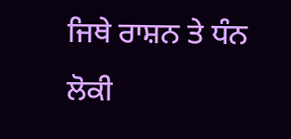ਜਿਥੇ ਰਾਸ਼ਨ ਤੇ ਧੰਨ ਲੋਕੀ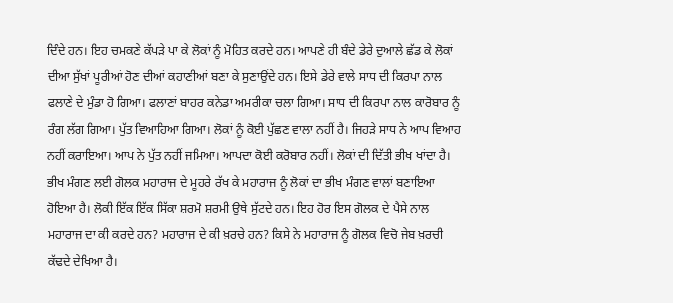ਦਿੰਦੇ ਹਨ। ਇਹ ਚਮਕਣੇ ਕੱਪੜੇ ਪਾ ਕੇ ਲੋਕਾਂ ਨੂੰ ਮੋਹਿਤ ਕਰਦੇ ਹਨ। ਆਪਣੇ ਹੀ ਬੰਦੇ ਡੇਰੇ ਦੁਆਲੇ ਛੱਡ ਕੇ ਲੋਕਾਂ ਦੀਆ ਸੁੱਖਾਂ ਪੂਰੀਆਂ ਹੋਣ ਦੀਆਂ ਕਹਾਣੀਆਂ ਬਣਾ ਕੇ ਸੁਣਾਉਂਦੇ ਹਨ। ਇਸੇ ਡੇਰੇ ਵਾਲੇ ਸਾਧ ਦੀ ਕਿਰਪਾ ਨਾਲ ਫਲਾਣੇ ਦੇ ਮੁੰਡਾ ਹੋ ਗਿਆ। ਫਲਾਣਾਂ ਬਾਹਰ ਕਨੇਡਾ ਅਮਰੀਕਾ ਚਲਾ ਗਿਆ। ਸਾਧ ਦੀ ਕਿਰਪਾ ਨਾਲ ਕਾਰੋਬਾਰ ਨੂੰ ਰੰਗ ਲੱਗ ਗਿਆ। ਪੁੱਤ ਵਿਆਹਿਆ ਗਿਆ। ਲੋਕਾਂ ਨੂੰ ਕੋਈ ਪੁੱਛਣ ਵਾਲਾ ਨਹੀਂ ਹੈ। ਜਿਹੜੇ ਸਾਧ ਨੇ ਆਪ ਵਿਆਹ ਨਹੀਂ ਕਰਾਇਆ। ਆਪ ਨੇ ਪੁੱਤ ਨਹੀਂ ਜਮਿਆ। ਆਪਦਾ ਕੋਈ ਕਰੋਬਾਰ ਨਹੀਂ। ਲੋਕਾਂ ਦੀ ਦਿੱਤੀ ਭੀਖ ਖਾਂਦਾ ਹੈ। ਭੀਖ ਮੰਗਣ ਲਈ ਗੋਲਕ ਮਹਾਰਾਜ ਦੇ ਮੂਹਰੇ ਰੱਖ ਕੇ ਮਹਾਰਾਜ ਨੂੰ ਲੋਕਾਂ ਦਾ ਭੀਖ ਮੰਗਣ ਵਾਲਾਂ ਬਣਾਇਆ ਹੋਇਆ ਹੈ। ਲੋਕੀ ਇੱਕ ਇੱਕ ਸਿੱਕਾ ਸ਼ਰਮੋ ਸ਼ਰਮੀ ਉਥੇ ਸੁੱਟਦੇ ਹਨ। ਇਹ ਹੋਰ ਇਸ ਗੋਲਕ ਦੇ ਪੈਸੇ ਨਾਲ ਮਹਾਰਾਜ ਦਾ ਕੀ ਕਰਦੇ ਹਨ? ਮਹਾਰਾਜ ਦੇ ਕੀ ਖ਼ਰਚੇ ਹਨ? ਕਿਸੇ ਨੇ ਮਹਾਰਾਜ ਨੂੰ ਗੋਲਕ ਵਿਚੋ ਜੇਬ ਖ਼ਰਚੀ ਕੱਢਦੇ ਦੇਖਿਆ ਹੈ।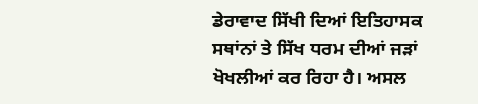ਡੇਰਾਵਾਦ ਸਿੱਖੀ ਦਿਆਂ ਇਤਿਹਾਸਕ ਸਥਾਂਨਾਂ ਤੇ ਸਿੱਖ ਧਰਮ ਦੀਆਂ ਜੜਾਂ ਖੋਖਲੀਆਂ ਕਰ ਰਿਹਾ ਹੈ। ਅਸਲ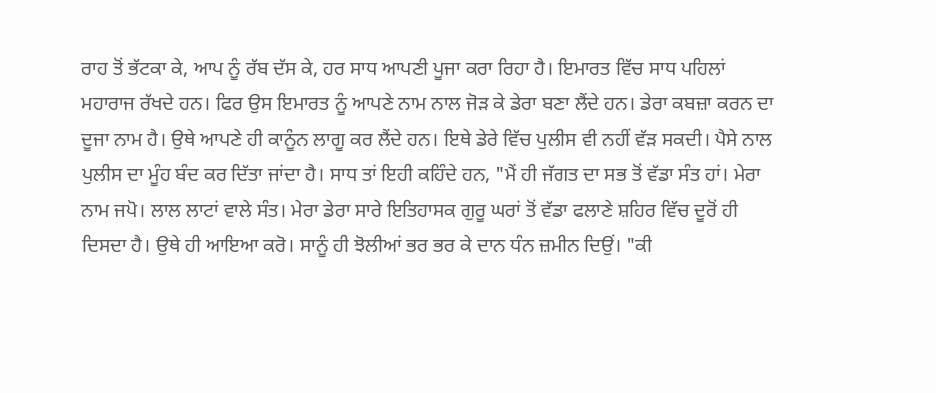ਰਾਹ ਤੋਂ ਭੱਟਕਾ ਕੇ, ਆਪ ਨੂੰ ਰੱਬ ਦੱਸ ਕੇ, ਹਰ ਸਾਧ ਆਪਣੀ ਪੂਜਾ ਕਰਾ ਰਿਹਾ ਹੈ। ਇਮਾਰਤ ਵਿੱਚ ਸਾਧ ਪਹਿਲਾਂ ਮਹਾਰਾਜ ਰੱਖਦੇ ਹਨ। ਫਿਰ ਉਸ ਇਮਾਰਤ ਨੂੰ ਆਪਣੇ ਨਾਮ ਨਾਲ ਜੋੜ ਕੇ ਡੇਰਾ ਬਣਾ ਲੈਂਦੇ ਹਨ। ਡੇਰਾ ਕਬਜ਼ਾ ਕਰਨ ਦਾ ਦੂਜਾ ਨਾਮ ਹੈ। ਉਥੇ ਆਪਣੇ ਹੀ ਕਾਨੂੰਨ ਲਾਗੂ ਕਰ ਲੈਂਦੇ ਹਨ। ਇਥੇ ਡੇਰੇ ਵਿੱਚ ਪੁਲੀਸ ਵੀ ਨਹੀਂ ਵੱੜ ਸਕਦੀ। ਪੈਸੇ ਨਾਲ ਪੁਲੀਸ ਦਾ ਮੂੰਹ ਬੰਦ ਕਰ ਦਿੱਤਾ ਜਾਂਦਾ ਹੈ। ਸਾਧ ਤਾਂ ਇਹੀ ਕਹਿੰਦੇ ਹਨ, "ਮੈਂ ਹੀ ਜੱਗਤ ਦਾ ਸਭ ਤੋਂ ਵੱਡਾ ਸੰਤ ਹਾਂ। ਮੇਰਾ ਨਾਮ ਜਪੋ। ਲਾਲ ਲਾਟਾਂ ਵਾਲੇ ਸੰਤ। ਮੇਰਾ ਡੇਰਾ ਸਾਰੇ ਇਤਿਹਾਸਕ ਗੁਰੂ ਘਰਾਂ ਤੋਂ ਵੱਡਾ ਫਲਾਣੇ ਸ਼ਹਿਰ ਵਿੱਚ ਦੂਰੋਂ ਹੀ ਦਿਸਦਾ ਹੈ। ਉਥੇ ਹੀ ਆਇਆ ਕਰੋ। ਸਾਨੂੰ ਹੀ ਝੋਲੀਆਂ ਭਰ ਭਰ ਕੇ ਦਾਨ ਧੰਨ ਜ਼ਮੀਨ ਦਿਉਂ। "ਕੀ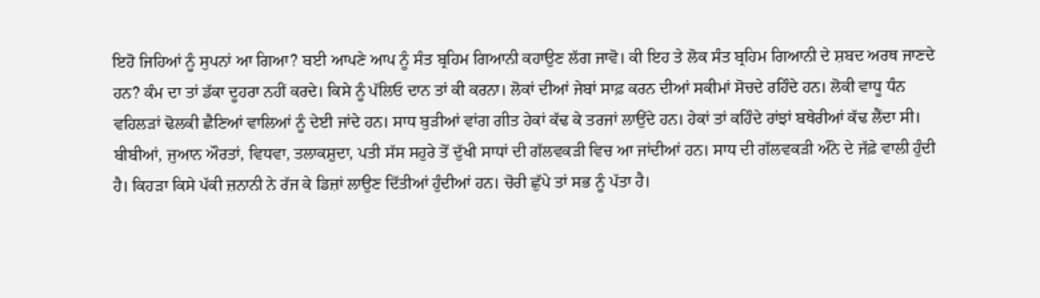ਇਹੋ ਜਿਹਿਆਂ ਨੂੰ ਸੁਪਨਾਂ ਆ ਗਿਆ? ਬਈ ਆਪਣੇ ਆਪ ਨੂੰ ਸੰਤ ਬ੍ਰਹਿਮ ਗਿਆਨੀ ਕਹਾਉਣ ਲੱਗ ਜਾਵੋ। ਕੀ ਇਹ ਤੇ ਲੋਕ ਸੰਤ ਬ੍ਰਹਿਮ ਗਿਆਨੀ ਦੇ ਸ਼ਬਦ ਅਰਥ ਜਾਣਦੇ ਹਨ? ਕੰਮ ਦਾ ਤਾਂ ਡੱਕਾ ਦੂਹਰਾ ਨਹੀਂ ਕਰਦੇ। ਕਿਸੇ ਨੂੰ ਪੱਲਿਓ ਦਾਨ ਤਾਂ ਕੀ ਕਰਨਾ। ਲੋਕਾਂ ਦੀਆਂ ਜੇਬਾਂ ਸਾਫ਼ ਕਰਨ ਦੀਆਂ ਸਕੀਮਾਂ ਸੋਚਦੇ ਰਹਿੰਦੇ ਹਨ। ਲੋਕੀ ਵਾਧੂ ਧੰਨ ਵਹਿਲੜਾਂ ਢੋਲਕੀ ਛੈਣਿਆਂ ਵਾਲਿਆਂ ਨੂੰ ਦੇਈ ਜਾਂਦੇ ਹਨ। ਸਾਧ ਬੁੜੀਆਂ ਵਾਂਗ ਗੀਤ ਹੇਕਾਂ ਕੱਢ ਕੇ ਤਰਜਾਂ ਲਾਉਂਦੇ ਹਨ। ਹੇਕਾਂ ਤਾਂ ਕਹਿੰਦੇ ਰਾਂਝਾਂ ਬਥੇਰੀਆਂ ਕੱਢ ਲੈਂਦਾ ਸੀ।
ਬੀਬੀਆਂ, ਜੁਆਨ ਔਰਤਾਂ, ਵਿਧਵਾ, ਤਲਾਕਸ਼ੁਦਾ, ਪਤੀ ਸੱਸ ਸਹੁਰੇ ਤੋਂ ਦੁੱਖੀ ਸਾਧਾਂ ਦੀ ਗੱਲਵਕੜੀ ਵਿਚ ਆ ਜਾਂਦੀਆਂ ਹਨ। ਸਾਧ ਦੀ ਗੱਲਵਕੜੀ ਅੰਨੇ ਦੇ ਜੱਫ਼ੇ ਵਾਲੀ ਹੁੰਦੀ ਹੈ। ਕਿਹੜਾ ਕਿਸੇ ਪੱਕੀ ਜ਼ਨਾਨੀ ਨੇ ਰੱਜ ਕੇ ਡਿਜ਼ਾਂ ਲਾਉਣ ਦਿੱਤੀਆਂ ਹੁੰਦੀਆਂ ਹਨ। ਚੋਰੀ ਛੁੱਪੇ ਤਾਂ ਸਭ ਨੂੰ ਪੱਤਾ ਹੈ।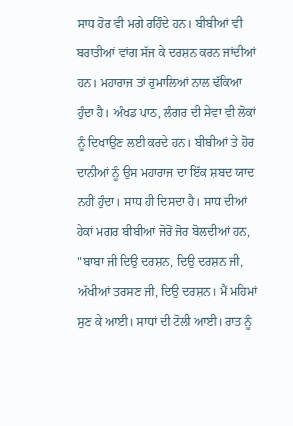ਸਾਧ ਹੋਰ ਵੀ ਮਗੇ ਰਹਿੰਦੇ ਹਨ। ਬੀਬੀਆਂ ਵੀ ਬਰਾਤੀਆਂ ਵਾਂਗ ਸੱਜ ਕੇ ਦਰਸ਼ਨ ਕਰਨ ਜਾਂਦੀਆਂ ਹਨ। ਮਹਾਰਾਜ ਤਾਂ ਰੁਮਾਲਿਆਂ ਨਾਲ ਢੱਕਿਆ ਹੁੰਦਾ ਹੈ। ਅੰਖਡ ਪਾਠ, ਲੰਗਰ ਦੀ ਸੇਵਾ ਵੀ ਲੋਕਾਂ ਨੂੰ ਦਿਖਾਉਣ ਲਈ ਕਰਦੇ ਹਨ। ਬੀਬੀਆਂ ਤੇ ਹੋਰ ਦਾਨੀਆਂ ਨੂੰ ਉਸ ਮਹਾਰਾਜ ਦਾ ਇੱਕ ਸ਼ਬਦ ਯਾਦ ਨਹੀਂ ਹੁੰਦਾ। ਸਾਧ ਹੀ ਦਿਸਦਾ ਹੈ। ਸਾਧ ਦੀਆਂ ਹੇਕਾਂ ਮਗਰ ਬੀਬੀਆਂ ਜੋਰੋਂ ਜੋਰ ਬੋਲਦੀਆਂ ਹਨ, "ਬਾਬਾ ਜੀ ਦਿਉ ਦਰਸ਼ਨ, ਦਿਉ ਦਰਸ਼ਨ ਜੀ, ਅੱਖੀਆਂ ਤਰਸਣ ਜੀ, ਦਿਉ ਦਰਸ਼ਨ। ਮੈਂ ਮਹਿਮਾਂ ਸੁਣ ਕੇ ਆਈ। ਸਾਧਾਂ ਦੀ ਟੋਲੀ ਆਈ। ਰਾਤ ਨੂੰ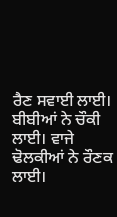ਰੈਣ ਸਵਾਈ ਲਾਈ। ਬੀਬੀਆਂ ਨੇ ਚੌਕੀ ਲਾਈ। ਵਾਜੇ ਢੋਲਕੀਆਂ ਨੇ ਰੌਣਕ ਲਾਈ।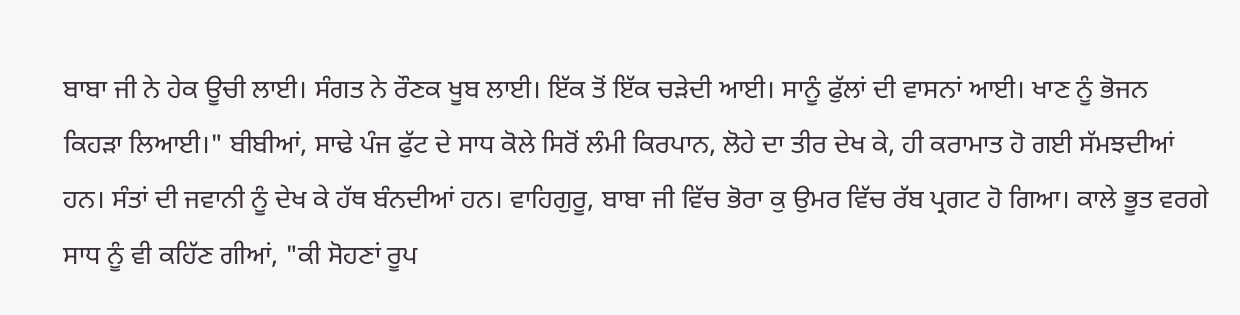ਬਾਬਾ ਜੀ ਨੇ ਹੇਕ ਊਚੀ ਲਾਈ। ਸੰਗਤ ਨੇ ਰੌਣਕ ਖੂਬ ਲਾਈ। ਇੱਕ ਤੋਂ ਇੱਕ ਚੜੇਦੀ ਆਈ। ਸਾਨੂੰ ਫੁੱਲਾਂ ਦੀ ਵਾਸਨਾਂ ਆਈ। ਖਾਣ ਨੂੰ ਭੋਜਨ ਕਿਹੜਾ ਲਿਆਈ।" ਬੀਬੀਆਂ, ਸਾਢੇ ਪੰਜ ਫੁੱਟ ਦੇ ਸਾਧ ਕੋਲੇ ਸਿਰੋਂ ਲੰਮੀ ਕਿਰਪਾਨ, ਲੋਹੇ ਦਾ ਤੀਰ ਦੇਖ ਕੇ, ਹੀ ਕਰਾਮਾਤ ਹੋ ਗਈ ਸੱਮਝਦੀਆਂ ਹਨ। ਸੰਤਾਂ ਦੀ ਜਵਾਨੀ ਨੂੰ ਦੇਖ ਕੇ ਹੱਥ ਬੰਨਦੀਆਂ ਹਨ। ਵਾਹਿਗੁਰੂ, ਬਾਬਾ ਜੀ ਵਿੱਚ ਭੋਰਾ ਕੁ ਉਮਰ ਵਿੱਚ ਰੱਬ ਪ੍ਰਗਟ ਹੋ ਗਿਆ। ਕਾਲੇ ਭੂਤ ਵਰਗੇ ਸਾਧ ਨੂੰ ਵੀ ਕਹਿੱਣ ਗੀਆਂ, "ਕੀ ਸੋਹਣਾਂ ਰੂਪ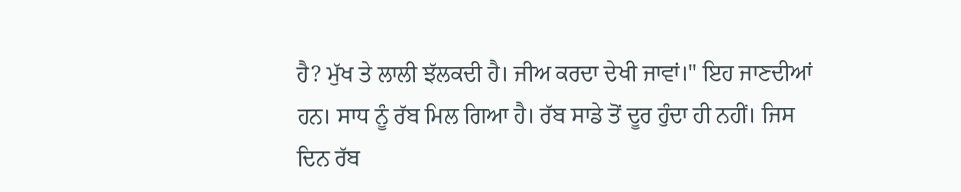ਹੈ? ਮੁੱਖ ਤੇ ਲਾਲੀ ਝੱਲਕਦੀ ਹੈ। ਜੀਅ ਕਰਦਾ ਦੇਖੀ ਜਾਵਾਂ।" ਇਹ ਜਾਣਦੀਆਂ ਹਨ। ਸਾਧ ਨੂੰ ਰੱਬ ਮਿਲ ਗਿਆ ਹੈ। ਰੱਬ ਸਾਡੇ ਤੋਂ ਦੂਰ ਹੁੰਦਾ ਹੀ ਨਹੀਂ। ਜਿਸ ਦਿਨ ਰੱਬ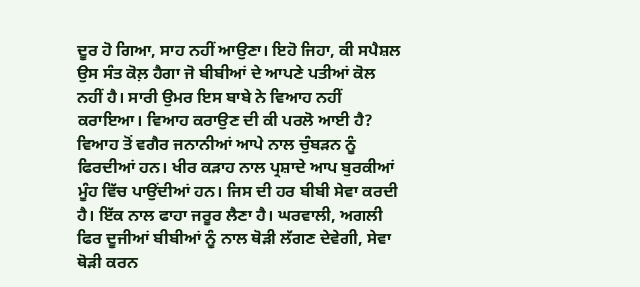ਦੂਰ ਹੋ ਗਿਆ, ਸਾਹ ਨਹੀਂ ਆਉਣਾ। ਇਹੋ ਜਿਹਾ, ਕੀ ਸਪੈਸ਼ਲ ਉਸ ਸੰਤ ਕੋਲ਼ ਹੈਗਾ ਜੋ ਬੀਬੀਆਂ ਦੇ ਆਪਣੇ ਪਤੀਆਂ ਕੋਲ ਨਹੀਂ ਹੈ। ਸਾਰੀ ਉਮਰ ਇਸ ਬਾਬੇ ਨੇ ਵਿਆਹ ਨਹੀਂ ਕਰਾਇਆ। ਵਿਆਹ ਕਰਾਉਣ ਦੀ ਕੀ ਪਰਲੋ ਆਈ ਹੈ? ਵਿਆਹ ਤੋਂ ਵਗੈਰ ਜਨਾਨੀਆਂ ਆਪੇ ਨਾਲ ਚੁੰਬੜਨ ਨੂੰ ਫਿਰਦੀਆਂ ਹਨ। ਖੀਰ ਕੜਾਹ ਨਾਲ ਪ੍ਰਸ਼ਾਦੇ ਆਪ ਬੁਰਕੀਆਂ ਮੂੰਹ ਵਿੱਚ ਪਾਉਂਦੀਆਂ ਹਨ। ਜਿਸ ਦੀ ਹਰ ਬੀਬੀ ਸੇਵਾ ਕਰਦੀ ਹੈ। ਇੱਕ ਨਾਲ ਫਾਹਾ ਜਰੂਰ ਲੈਣਾ ਹੈ। ਘਰਵਾਲੀ, ਅਗਲੀ ਫਿਰ ਦੂਜੀਆਂ ਬੀਬੀਆਂ ਨੂੰ ਨਾਲ ਥੋੜੀ ਲੱਗਣ ਦੇਵੇਗੀ, ਸੇਵਾ ਥੋੜੀ ਕਰਨ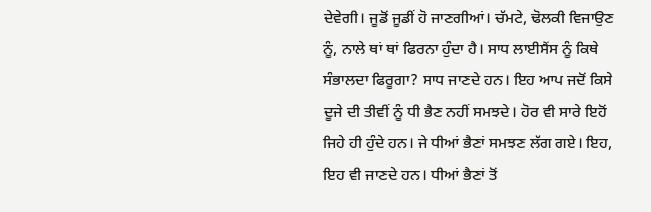ਦੇਵੇਗੀ। ਜੂਡੋਂ ਜੂਡੀਂ ਹੋ ਜਾਣਗੀਆਂ। ਚੱਮਟੇ, ਢੋਲਕੀ ਵਿਜਾਉਣ ਨੂੰ, ਨਾਲੇ ਥਾਂ ਥਾਂ ਫਿਰਨਾ ਹੁੰਦਾ ਹੈ। ਸਾਧ ਲਾਈਸੈਂਸ ਨੂੰ ਕਿਥੇ ਸੰਭਾਲਦਾ ਫਿਰੂਗਾ? ਸਾਧ ਜਾਣਦੇ ਹਨ। ਇਹ ਆਪ ਜਦੋਂ ਕਿਸੇ ਦੂਜੇ ਦੀ ਤੀਵੀਂ ਨੂੰ ਧੀ ਭੈਣ ਨਹੀਂ ਸਮਝਦੇ। ਹੋਰ ਵੀ ਸਾਰੇ ਇਹੋਂ ਜਿਹੇ ਹੀ ਹੁੰਦੇ ਹਨ। ਜੇ ਧੀਆਂ ਭੈਣਾਂ ਸਮਝਣ ਲੱਗ ਗਏ। ਇਹ, ਇਹ ਵੀ ਜਾਣਦੇ ਹਨ। ਧੀਆਂ ਭੈਣਾਂ ਤੋਂ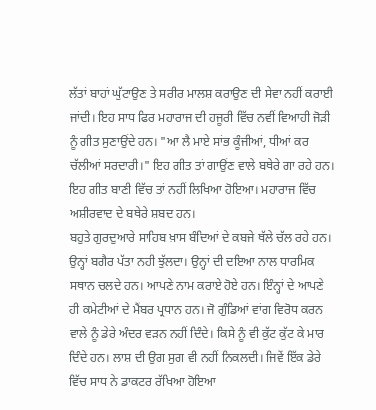ਲੱਤਾਂ ਬਾਹਾਂ ਘੁੱਟਾਉਣ ਤੇ ਸਰੀਰ ਮਾਲਸ਼ ਕਰਾਉਣ ਦੀ ਸੇਵਾ ਨਹੀਂ ਕਰਾਈ ਜਾਂਦੀ। ਇਹ ਸਾਧ ਫਿਰ ਮਹਾਰਾਜ ਦੀ ਹਜੂਰੀ ਵਿੱਚ ਨਵੀਂ ਵਿਆਹੀ ਜੋੜੀ ਨੂੰ ਗੀਤ ਸੁਣਾਉਂਦੇ ਹਨ। "ਆ ਲੈ ਮਾਏ ਸਾਂਭ ਕੂੰਜੀਆਂ, ਧੀਆਂ ਕਰ ਚੱਲੀਆਂ ਸਰਦਾਰੀ।" ਇਹ ਗੀਤ ਤਾਂ ਗਾਉਂਣ ਵਾਲੇ ਬਥੇਰੇ ਗਾ ਰਹੇ ਹਨ। ਇਹ ਗੀਤ ਬਾਣੀ ਵਿੱਚ ਤਾਂ ਨਹੀਂ ਲਿਖਿਆ ਹੋਇਆ। ਮਹਾਰਾਜ ਵਿੱਚ ਅਸ਼ੀਰਵਾਦ ਦੇ ਬਥੇਰੇ ਸ਼ਬਦ ਹਨ।
ਬਹੁਤੇ ਗੁਰਦੁਆਰੇ ਸਾਹਿਬ ਖ਼ਾਸ ਬੰਦਿਆਂ ਦੇ ਕਬਜੇ ਥੱਲੇ ਚੱਲ ਰਹੇ ਹਨ। ਉਨ੍ਹਾਂ ਬਗੈਰ ਪੱਤਾ ਨਹੀ ਝੁੱਲਦਾ। ਉਨ੍ਹਾਂ ਦੀ ਦਇਆ ਨਾਲ ਧਾਰਮਿਕ ਸਥਾਨ ਚਲਦੇ ਹਨ। ਆਪਣੇ ਨਾਮ ਕਰਾਏ ਹੋਏ ਹਨ। ਇੰਨ੍ਹਾਂ ਦੇ ਆਪਣੇ ਹੀ ਕਮੇਟੀਆਂ ਦੇ ਮੈਂਬਰ ਪ੍ਰਧਾਨ ਹਨ। ਜੋ ਗੁੰਡਿਆਂ ਵਾਂਗ ਵਿਰੋਧ ਕਰਨ ਵਾਲੇ ਨੂੰ ਡੇਰੇ ਅੰਦਰ ਵੜਨ ਨਹੀਂ ਦਿੰਦੇ। ਕਿਸੇ ਨੂੰ ਵੀ ਕੁੱਟ ਕੁੱਟ ਕੇ ਮਾਰ ਦਿੰਦੇ ਹਨ। ਲਾਸ਼ ਦੀ ਉਗ ਸੁਗ ਵੀ ਨਹੀਂ ਨਿਕਲਦੀ। ਜਿਵੇਂ ਇੱਕ ਡੇਰੇ ਵਿੱਚ ਸਾਧ ਨੇ ਡਾਕਟਰ ਰੱਖਿਆ ਹੋਇਆ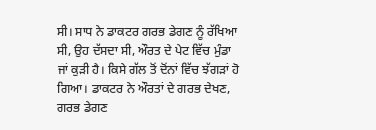ਸੀ। ਸਾਧ ਨੇ ਡਾਕਟਰ ਗਰਭ ਡੇਗਣ ਨੂੰ ਰੱਖਿਆ ਸੀ, ਉਹ ਦੱਸਦਾ ਸੀ, ਔਰਤ ਦੇ ਪੇਟ ਵਿੱਚ ਮੁੰਡਾ ਜਾਂ ਕੁੜੀ ਹੈ। ਕਿਸੇ ਗੱਲ ਤੋਂ ਦੋਂਨਾਂ ਵਿੱਚ ਝੱਗੜਾਂ ਹੋ ਗਿਆ। ਡਾਕਟਰ ਨੇ ਔਰਤਾਂ ਦੇ ਗਰਭ ਦੇਖਣ, ਗਰਭ ਡੇਗਣ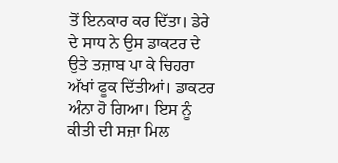ਤੋਂ ਇਨਕਾਰ ਕਰ ਦਿੱਤਾ। ਡੇਰੇ ਦੇ ਸਾਧ ਨੇ ਉਸ ਡਾਕਟਰ ਦੇ ਉਤੇ ਤਜ਼ਾਬ ਪਾ ਕੇ ਚਿਹਰਾ ਅੱਖਾਂ ਫੂਕ ਦਿੱਤੀਆਂ। ਡਾਕਟਰ ਅੰਨਾ ਹੋ ਗਿਆ। ਇਸ ਨੂੰ ਕੀਤੀ ਦੀ ਸਜ਼ਾ ਮਿਲ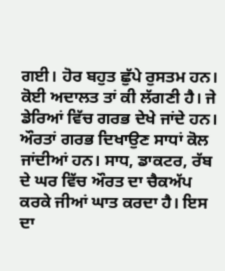ਗਈ। ਹੋਰ ਬਹੁਤ ਛੁੱਪੇ ਰੁਸਤਮ ਹਨ। ਕੋਈ ਅਦਾਲਤ ਤਾਂ ਕੀ ਲੱਗਣੀ ਹੈ। ਜੇ ਡੇਰਿਆਂ ਵਿੱਚ ਗਰਭ ਦੇਖੇ ਜਾਂਦੇ ਹਨ। ਔਰਤਾਂ ਗਰਭ ਦਿਖਾਉਣ ਸਾਧਾਂ ਕੋਲ ਜਾਂਦੀਆਂ ਹਨ। ਸਾਧ, ਡਾਕਟਰ, ਰੱਬ ਦੇ ਘਰ ਵਿੱਚ ਔਰਤ ਦਾ ਚੈਕਅੱਪ ਕਰਕੇ ਜੀਆਂ ਘਾਤ ਕਰਦਾ ਹੈ। ਇਸ ਦਾ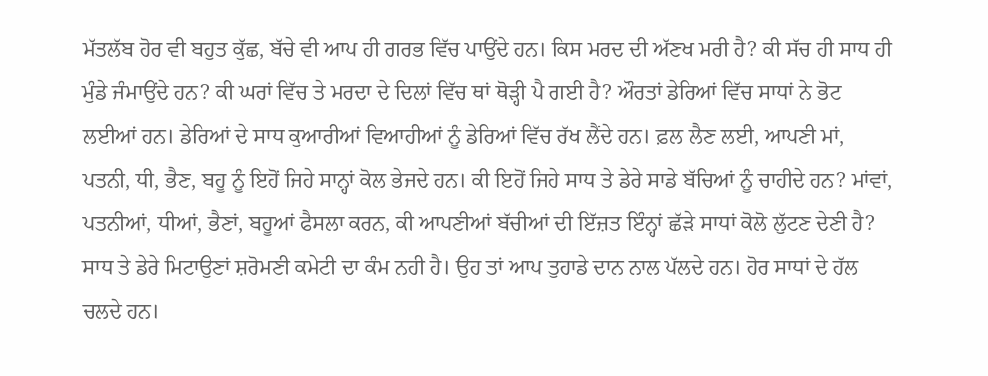ਮੱਤਲੱਬ ਹੋਰ ਵੀ ਬਹੁਤ ਕੁੱਛ, ਬੱਚੇ ਵੀ ਆਪ ਹੀ ਗਰਭ ਵਿੱਚ ਪਾਉਂਦੇ ਹਨ। ਕਿਸ ਮਰਦ ਦੀ ਅੱਣਖ ਮਰੀ ਹੈ? ਕੀ ਸੱਚ ਹੀ ਸਾਧ ਹੀ ਮੁੰਡੇ ਜੰਮਾਉਂਦੇ ਹਨ? ਕੀ ਘਰਾਂ ਵਿੱਚ ਤੇ ਮਰਦਾ ਦੇ ਦਿਲਾਂ ਵਿੱਚ ਥਾਂ ਥੋੜ੍ਹੀ ਪੈ ਗਈ ਹੈ? ਔਰਤਾਂ ਡੇਰਿਆਂ ਵਿੱਚ ਸਾਧਾਂ ਨੇ ਭੋਟ ਲਈਆਂ ਹਨ। ਡੇਰਿਆਂ ਦੇ ਸਾਧ ਕੁਆਰੀਆਂ ਵਿਆਹੀਆਂ ਨੂੰ ਡੇਰਿਆਂ ਵਿੱਚ ਰੱਖ ਲੈਂਦੇ ਹਨ। ਫ਼ਲ ਲੈਣ ਲਈ, ਆਪਣੀ ਮਾਂ, ਪਤਨੀ, ਧੀ, ਭੈਣ, ਬਹੂ ਨੂੰ ਇਹੋਂ ਜਿਹੇ ਸਾਨ੍ਹਾਂ ਕੋਲ ਭੇਜਦੇ ਹਨ। ਕੀ ਇਹੋਂ ਜਿਹੇ ਸਾਧ ਤੇ ਡੇਰੇ ਸਾਡੇ ਬੱਚਿਆਂ ਨੂੰ ਚਾਹੀਦੇ ਹਨ? ਮਾਂਵਾਂ, ਪਤਨੀਆਂ, ਧੀਆਂ, ਭੈਣਾਂ, ਬਹੂਆਂ ਫੈਸਲਾ ਕਰਨ, ਕੀ ਆਪਣੀਆਂ ਬੱਚੀਆਂ ਦੀ ਇੱਜ਼ਤ ਇੰਨ੍ਹਾਂ ਛੱੜੇ ਸਾਧਾਂ ਕੋਲੋ ਲੁੱਟਣ ਦੇਣੀ ਹੈ? ਸਾਧ ਤੇ ਡੇਰੇ ਮਿਟਾਉਣਾਂ ਸ਼ਰੋਮਣੀ ਕਮੇਟੀ ਦਾ ਕੰਮ ਨਹੀ ਹੈ। ਉਹ ਤਾਂ ਆਪ ਤੁਹਾਡੇ ਦਾਨ ਨਾਲ ਪੱਲਦੇ ਹਨ। ਹੋਰ ਸਾਧਾਂ ਦੇ ਹੱਲ ਚਲਦੇ ਹਨ।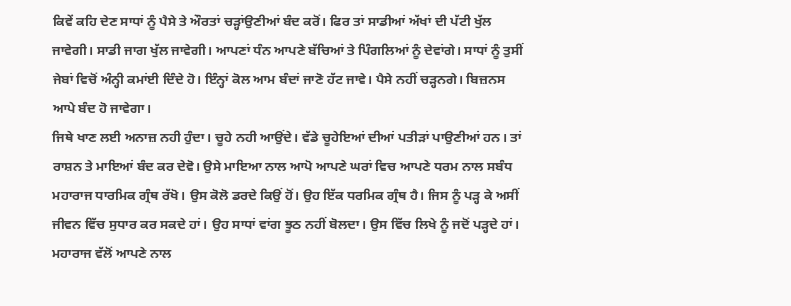ਕਿਵੇਂ ਕਹਿ ਦੇਣ ਸਾਧਾਂ ਨੂੰ ਪੈਸੇ ਤੇ ਔਰਤਾਂ ਚੜ੍ਹਾਂਉਣੀਆਂ ਬੰਦ ਕਰੋਂ। ਫਿਰ ਤਾਂ ਸਾਡੀਆਂ ਅੱਖਾਂ ਦੀ ਪੱਟੀ ਖੁੱਲ ਜਾਵੇਗੀ। ਸਾਡੀ ਜਾਗ ਖੁੱਲ ਜਾਵੇਗੀ। ਆਪਣਾਂ ਧੰਨ ਆਪਣੇ ਬੱਚਿਆਂ ਤੇ ਪਿੰਗਲਿਆਂ ਨੂੰ ਦੇਵਾਂਗੇ। ਸਾਧਾਂ ਨੂੰ ਤੁਸੀਂ ਜੇਬਾਂ ਵਿਚੋਂ ਅੰਨ੍ਹੀ ਕਮਾਂਈ ਦਿੰਦੇ ਹੋ। ਇੰਨ੍ਹਾਂ ਕੋਲ ਆਮ ਬੰਦਾਂ ਜਾਣੋ ਹੱਟ ਜਾਵੇ। ਪੈਸੇ ਨਹੀਂ ਚੜ੍ਹਨਗੇ। ਬਿਜ਼ਨਸ ਆਪੇ ਬੰਦ ਹੋ ਜਾਵੇਗਾ।
ਜਿਥੇ ਖਾਣ ਲਈ ਅਨਾਜ਼ ਨਹੀ ਹੁੰਦਾ। ਚੂਹੇ ਨਹੀ ਆਉਂਦੇ। ਵੱਡੇ ਚੂਹੇਇਆਂ ਦੀਆਂ ਪਤੀੜਾਂ ਪਾਉਣੀਆਂ ਹਨ। ਤਾਂ ਰਾਸ਼ਨ ਤੇ ਮਾਇਆਂ ਬੰਦ ਕਰ ਦੇਵੋ। ਉਸੇ ਮਾਇਆ ਨਾਲ ਆਪੋ ਆਪਣੇ ਘਰਾਂ ਵਿਚ ਆਪਣੇ ਧਰਮ ਨਾਲ ਸਬੰਧ ਮਹਾਰਾਜ ਧਾਰਮਿਕ ਗ੍ਰੰਥ ਰੱਖੋ। ਉਸ ਕੋਲੋ ਡਰਦੇ ਕਿਉਂ ਹੋਂ। ਉਹ ਇੱਕ ਧਰਮਿਕ ਗ੍ਰੰਥ ਹੈ। ਜਿਸ ਨੂੰ ਪੜ੍ਹ ਕੇ ਅਸੀਂ ਜੀਵਨ ਵਿੱਚ ਸੁਧਾਰ ਕਰ ਸਕਦੇ ਹਾਂ। ਉਹ ਸਾਧਾਂ ਵਾਂਗ ਝੂਠ ਨਹੀਂ ਬੋਲਦਾ। ਉਸ ਵਿੱਚ ਲਿਖੇ ਨੂੰ ਜਦੋਂ ਪੜ੍ਹਦੇ ਹਾਂ। ਮਹਾਰਾਜ ਵੱਲੋਂ ਆਪਣੇ ਨਾਲ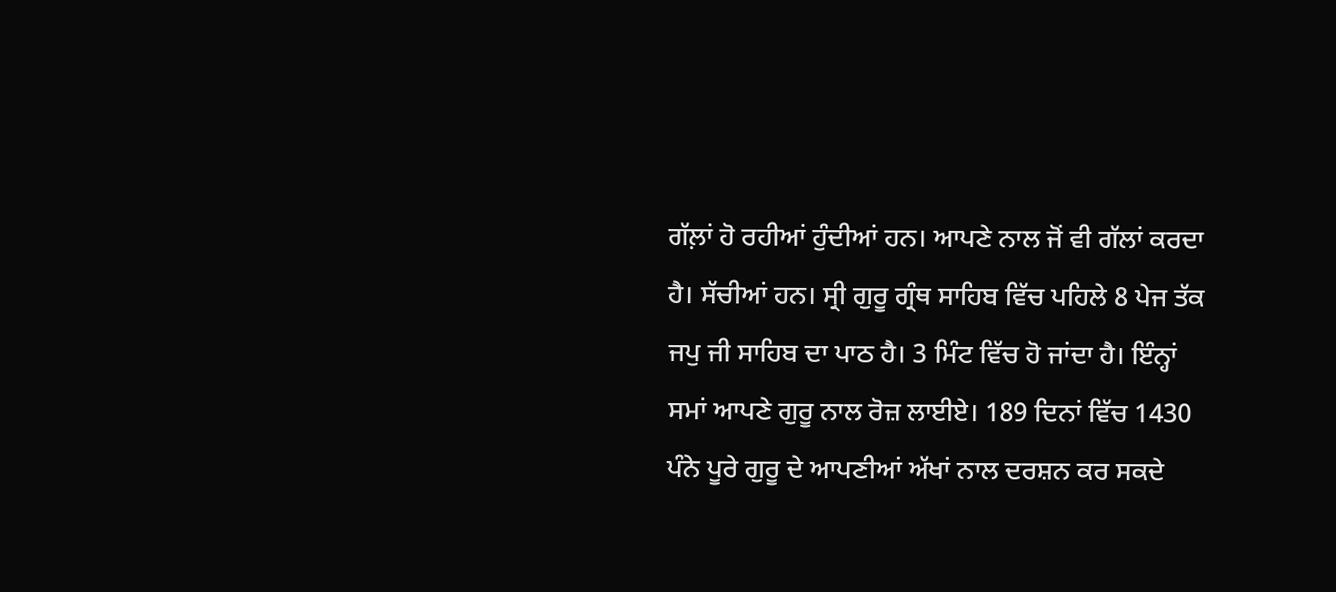ਗੱਲ਼ਾਂ ਹੋ ਰਹੀਆਂ ਹੁੰਦੀਆਂ ਹਨ। ਆਪਣੇ ਨਾਲ ਜੋਂ ਵੀ ਗੱਲਾਂ ਕਰਦਾ ਹੈ। ਸੱਚੀਆਂ ਹਨ। ਸ੍ਰੀ ਗੁਰੂ ਗ੍ਰੰਥ ਸਾਹਿਬ ਵਿੱਚ ਪਹਿਲੇ 8 ਪੇਜ ਤੱਕ ਜਪੁ ਜੀ ਸਾਹਿਬ ਦਾ ਪਾਠ ਹੈ। 3 ਮਿੰਟ ਵਿੱਚ ਹੋ ਜਾਂਦਾ ਹੈ। ਇੰਨ੍ਹਾਂ ਸਮਾਂ ਆਪਣੇ ਗੁਰੂ ਨਾਲ ਰੋਜ਼ ਲਾਈਏ। 189 ਦਿਨਾਂ ਵਿੱਚ 1430 ਪੰਨੇ ਪੂਰੇ ਗੁਰੂ ਦੇ ਆਪਣੀਆਂ ਅੱਖਾਂ ਨਾਲ ਦਰਸ਼ਨ ਕਰ ਸਕਦੇ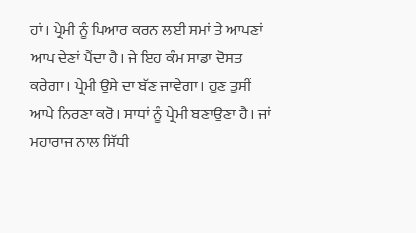ਹਾਂ। ਪ੍ਰੇਮੀ ਨੂੰ ਪਿਆਰ ਕਰਨ ਲਈ ਸਮਾਂ ਤੇ ਆਪਣਾਂ ਆਪ ਦੇਣਾਂ ਪੈਂਦਾ ਹੈ। ਜੇ ਇਹ ਕੰਮ ਸਾਡਾ ਦੋਸਤ ਕਰੇਗਾ। ਪ੍ਰੇਮੀ ਉਸੇ ਦਾ ਬੱਣ ਜਾਵੇਗਾ। ਹੁਣ ਤੁਸੀਂ ਆਪੇ ਨਿਰਣਾ ਕਰੋ। ਸਾਧਾਂ ਨੂੰ ਪ੍ਰੇਮੀ ਬਣਾਉਣਾ ਹੈ। ਜਾਂ ਮਹਾਰਾਜ ਨਾਲ ਸਿੱਧੀ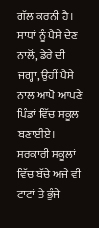ਗੱਲ ਕਰਨੀ ਹੈ।
ਸਾਧਾਂ ਨੂੰ ਪੈਸੇ ਦੇਣ ਨਾਲੋਂ, ਡੇਰੇ ਦੀ ਜਗ੍ਹਾ, ਉਹੀਂ ਪੈਸੇ ਨਾਲ ਆਪੋ ਆਪਣੇ ਪਿੰਡਾਂ ਵਿੱਚ ਸਕੂਲ ਬਣਾਈਏ। ਸਰਕਾਰੀ ਸਕੂਲਾਂ ਵਿੱਚ ਬੱਚੇ ਅਜੇ ਵੀ ਟਾਟਾਂ ਤੇ ਭੁੰਜੇ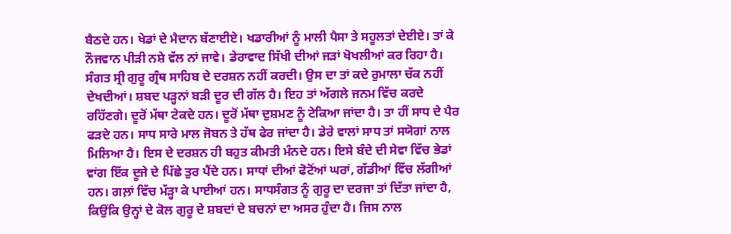ਬੈਠਦੇ ਹਨ। ਖੇਡਾਂ ਦੇ ਮੈਦਾਨ ਬੱਣਾਈਏ। ਖਡਾਰੀਆਂ ਨੂੰ ਮਾਲੀ ਪੈਸਾ ਤੇ ਸਹੂਲਤਾਂ ਦੇਈਏ। ਤਾਂ ਕੇ ਨੌਜਵਾਨ ਪੀੜੀ ਨਸ਼ੇ ਵੱਲ ਨਾਂ ਜਾਵੇ। ਡੇਰਾਵਾਦ ਸਿੱਖੀ ਦੀਆਂ ਜੜਾਂ ਖੋਖਲੀਆਂ ਕਰ ਰਿਹਾ ਹੈ। ਸੰਗਤ ਸ੍ਰੀ ਗੁਰੂ ਗ੍ਰੰਥ ਸਾਹਿਬ ਦੇ ਦਰਸ਼ਨ ਨਹੀਂ ਕਰਦੀ। ਉਸ ਦਾ ਤਾਂ ਕਦੇ ਰੁਮਾਲਾ ਚੱਕ ਨਹੀਂ ਦੇਖਦੀਆਂ। ਸ਼ਬਦ ਪੜ੍ਹਨਾਂ ਬੜੀ ਦੂਰ ਦੀ ਗੱਲ ਹੈ। ਇਹ ਤਾਂ ਅੱਗਲੇ ਜਨਮ ਵਿੱਚ ਕਰਦੇ ਰਹਿੱਣਗੇ। ਦੂਰੋਂ ਮੱਥਾ ਟੇਕਦੇ ਹਨ। ਦੂਰੋਂ ਮੱਥਾ ਦੁਸ਼ਮਣ ਨੂੰ ਟੇਕਿਆ ਜਾਂਦਾ ਹੈ। ਤਾ ਹੀਂ ਸਾਧ ਦੇ ਪੈਰ ਫੜਦੇ ਹਨ। ਸਾਧ ਸਾਰੇ ਮਾਲ ਜੋਬਨ ਤੇ ਹੱਥ ਫੇਰ ਜਾਂਦਾ ਹੈ। ਡੇਰੇ ਵਾਲਾਂ ਸਾਧ ਤਾਂ ਸਯੋਗਾਂ ਨਾਲ ਮਿਲਿਆ ਹੈ। ਇਸ ਦੇ ਦਰਸ਼ਨ ਹੀ ਬਹੁਤ ਕੀਮਤੀ ਮੰਨਦੇ ਹਨ। ਇਸੇ ਬੰਦੇ ਦੀ ਸੇਵਾ ਵਿੱਚ ਭੇਡਾਂ ਵਾਂਗ ਇੱਕ ਦੂਜੇ ਦੇ ਪਿੱਛੇ ਤੁਰ ਪੈਂਦੇ ਹਨ। ਸਾਧਾਂ ਦੀਆਂ ਫੋਟੋਂਆਂ ਘਰਾਂ, ਗੱਡੀਆਂ ਵਿੱਚ ਲੱਗੀਆਂ ਹਨ। ਗਲ਼ਾਂ ਵਿੱਚ ਮੱੜ੍ਹਾ ਕੇ ਪਾਈਆਂ ਹਨ। ਸਾਧਸੰਗਤ ਨੂੰ ਗੁਰੂ ਦਾ ਦਰਜਾ ਤਾਂ ਦਿੱਤਾ ਜਾਂਦਾ ਹੈ, ਕਿਉਂਕਿ ਉਨ੍ਹਾਂ ਦੇ ਕੋਲ ਗੁਰੂ ਦੇ ਸ਼ਬਦਾਂ ਦੇ ਬਚਨਾਂ ਦਾ ਅਸਰ ਹੁੰਦਾ ਹੈ। ਜਿਸ ਨਾਲ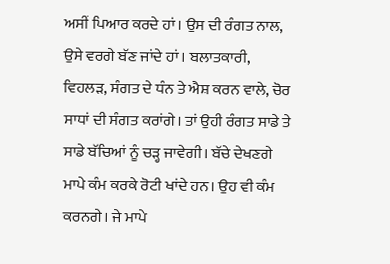ਅਸੀਂ ਪਿਆਰ ਕਰਦੇ ਹਾਂ। ਉਸ ਦੀ ਰੰਗਤ ਨਾਲ, ਉਸੇ ਵਰਗੇ ਬੱਣ ਜਾਂਦੇ ਹਾਂ। ਬਲਾਤਕਾਰੀ, ਵਿਹਲੜ, ਸੰਗਤ ਦੇ ਧੰਨ ਤੇ ਐਸ਼ ਕਰਨ ਵਾਲੇ, ਚੋਰ ਸਾਧਾਂ ਦੀ ਸੰਗਤ ਕਰਾਂਗੇ। ਤਾਂ ਉਹੀ ਰੰਗਤ ਸਾਡੇ ਤੇ ਸਾਡੇ ਬੱਚਿਆਂ ਨੂੰ ਚੜ੍ਹ ਜਾਵੇਗੀ। ਬੱਚੇ ਦੇਖਣਗੇ ਮਾਪੇ ਕੰਮ ਕਰਕੇ ਰੋਟੀ ਖਾਂਦੇ ਹਨ। ਉਹ ਵੀ ਕੰਮ ਕਰਨਗੇ। ਜੇ ਮਾਪੇ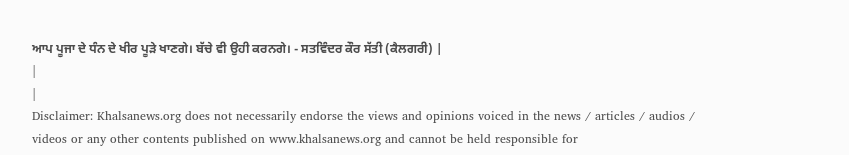ਆਪ ਪੂਜਾ ਦੇ ਧੰਨ ਦੇ ਖੀਰ ਪੂੜੇ ਖਾਣਗੇ। ਬੱਚੇ ਵੀ ਉਹੀ ਕਰਨਗੇ। - ਸਤਵਿੰਦਰ ਕੌਰ ਸੱਤੀ (ਕੈਲਗਰੀ) |
|
|
Disclaimer: Khalsanews.org does not necessarily endorse the views and opinions voiced in the news / articles / audios / videos or any other contents published on www.khalsanews.org and cannot be held responsible for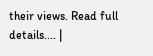their views. Read full details.... |